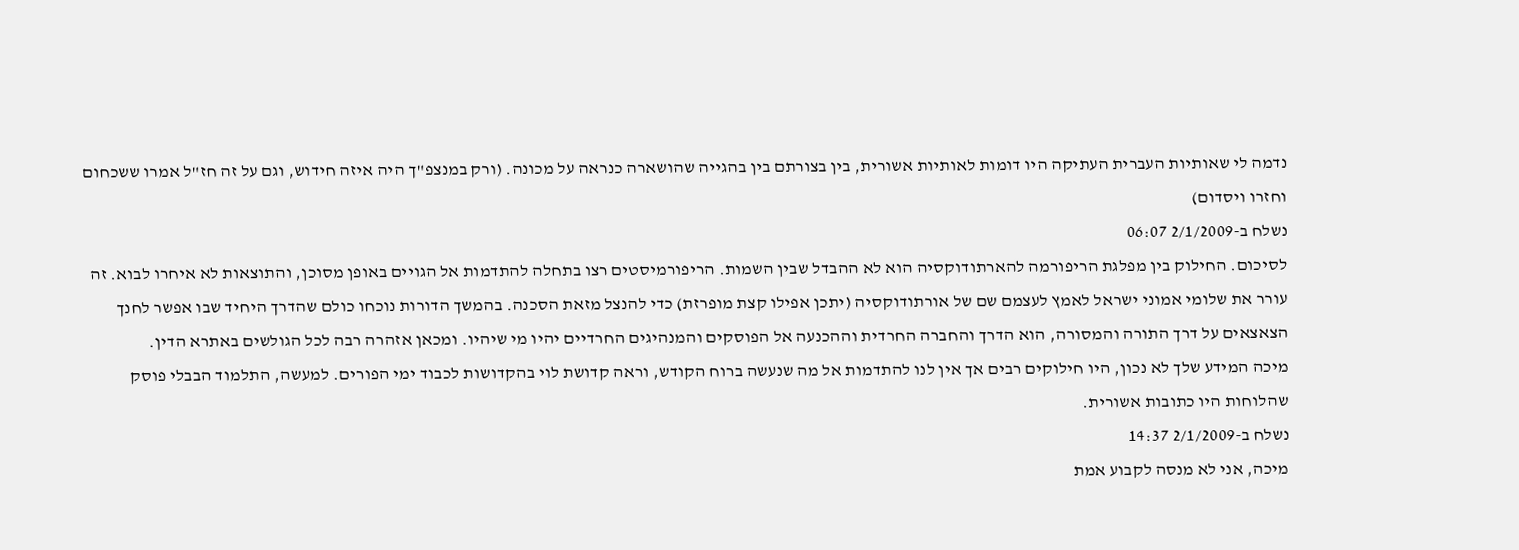נדמה לי שאותיות העברית העתיקה היו דומות לאותיות אשורית, בין בצורתם בין בהגייה שהושארה כנראה על מכונה. (ורק במנצפ"ך היה איזה חידוש, וגם על זה חז"ל אמרו ששכחום וחזרו ויסדום)
נשלח ב-2/1/2009 06:07
לסיכום. החילוק בין מפלגת הריפורמה להארתודוקסיה הוא לא ההבדל שבין השמות. הריפורמיסטים רצו בתחלה להתדמות אל הגויים באופן מסוכן, והתוצאות לא איחרו לבוא. זה עורר את שלומי אמוני ישראל לאמץ לעצמם שם של אורתודוקסיה (יתכן אפילו קצת מופרזת) כדי להנצל מזאת הסכנה. בהמשך הדורות נוכחו כולם שהדרך היחיד שבו אפשר לחנך הצאצאים על דרך התורה והמסורה, הוא הדרך והחברה החרדית וההכנעה אל הפוסקים והמנהיגים החרדיים יהיו מי שיהיו. ומכאן אזהרה רבה לכל הגולשים באתרא הדין.
מיכה המידע שלך לא נכון, היו חילוקים רבים אך אין לנו להתדמות אל מה שנעשה ברוח הקודש, וראה קדושת לוי בהקדושות לכבוד ימי הפורים. למעשה, התלמוד הבבלי פוסק שהלוחות היו כתובות אשורית.
נשלח ב-2/1/2009 14:37
מיכה, אני לא מנסה לקבוע אמת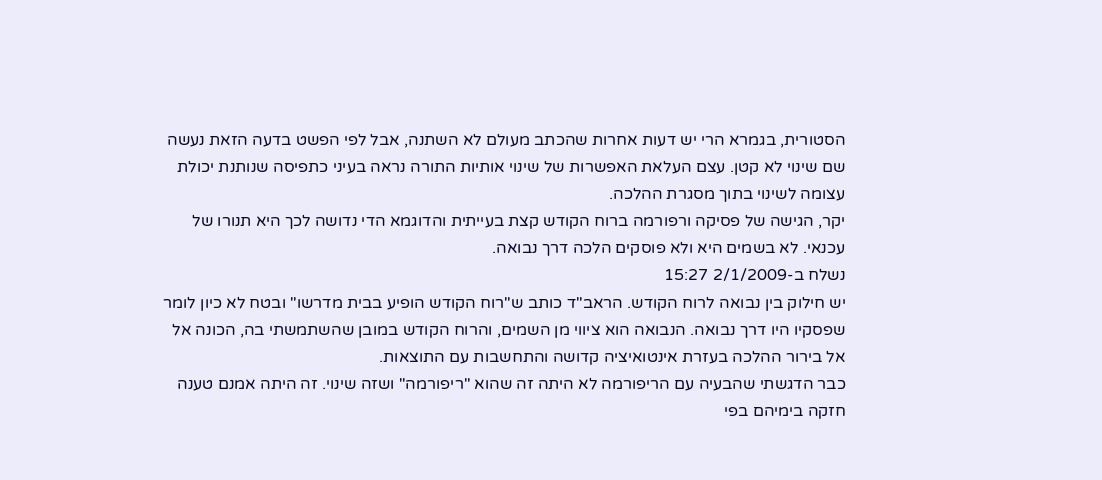הסטורית, בגמרא הרי יש דעות אחרות שהכתב מעולם לא השתנה, אבל לפי הפשט בדעה הזאת נעשה שם שינוי לא קטן. עצם העלאת האפשרות של שינוי אותיות התורה נראה בעיני כתפיסה שנותנת יכולת עצומה לשינוי בתוך מסגרת ההלכה.
יקר, הגישה של פסיקה ורפורמה ברוח הקודש קצת בעייתית והדוגמא הדי נדושה לכך היא תנורו של עכנאי. לא בשמים היא ולא פוסקים הלכה דרך נבואה.
נשלח ב-2/1/2009 15:27
יש חילוק בין נבואה לרוח הקודש. הראב"ד כותב ש"רוח הקודש הופיע בבית מדרשו" ובטח לא כיון לומר שפסקיו היו דרך נבואה. הנבואה הוא ציווי מן השמים, והרוח הקודש במובן שהשתמשתי בה, הכונה אל אל בירור ההלכה בעזרת אינטואיציה קדושה והתחשבות עם התוצאות.
כבר הדגשתי שהבעיה עם הריפורמה לא היתה זה שהוא "ריפורמה" ושזה שינוי. זה היתה אמנם טענה חזקה בימיהם בפי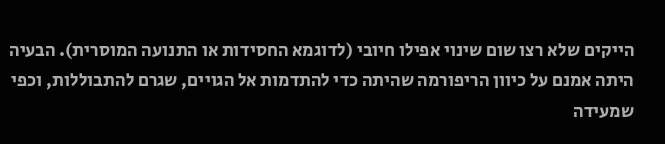הייקים שלא רצו שום שינוי אפילו חיובי (לדוגמא החסידות או התנועה המוסרית). הבעיה היתה אמנם על כיוון הריפורמה שהיתה כדי להתדמות אל הגויים, שגרם להתבוללות, וכפי שמעידה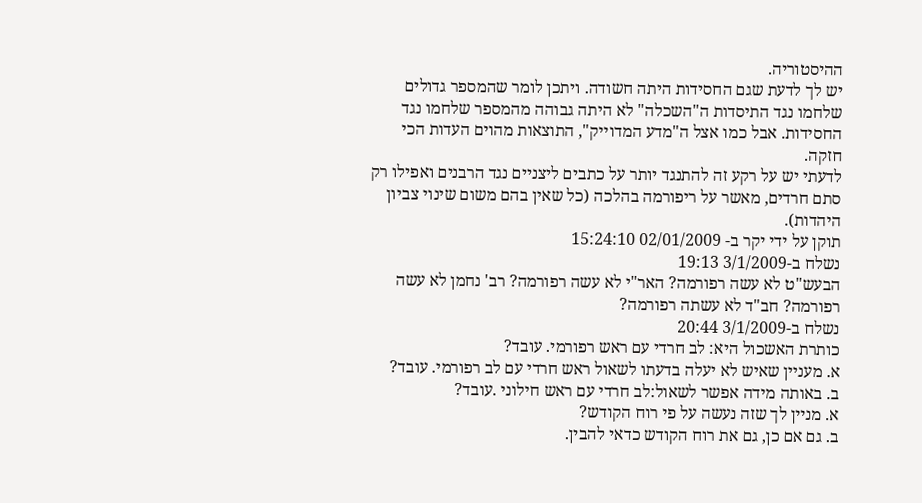ההיסטוריה.
יש לך לדעת שגם החסידות היתה חשודה. ויתכן לומר שהמספר גדולים שלחמו נגד התיסדות ה"השכלה" לא היתה גבוהה מהמספר שלחמו נגד החסידות. אבל כמו אצל ה"מדע המדוייק", התוצאות מהוים העדות הכי חזקה.
לדעתי יש על רקע זה להתנגד יותר על כתבים ליצניים נגד הרבנים ואפילו רק סתם חרדים, מאשר על ריפורמה בהלכה (כל שאין בהם משום שינוי צביון היהדות).
תוקן על ידי יקר ב- 02/01/2009 15:24:10
נשלח ב-3/1/2009 19:13
הבעש"ט לא עשה רפורמה? האר"י לא עשה רפורמה? רב' נחמן לא עשה רפורמה? חב"ד לא עשתה רפורמה?
נשלח ב-3/1/2009 20:44
כותרת האשכול היא: לב חרדי עם ראש רפורמי. עובד?
א. מעניין שאיש לא יעלה בדעתו לשאול ראש חרדי עם לב רפורמי. עובד?
ב. באותה מידה אפשר לשאול:לב חרדי עם ראש חילוני .עובד?
א. מניין לך שזה נעשה על פי רוח הקודש?
ב. גם אם כן, גם את רוח הקודש כדאי להבין.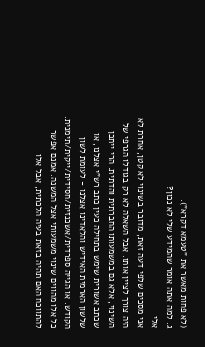(לא פחות מאשר את "טעמא דקרא").
ג. למה אתה אומר שהמידע שלי לא נכון?
אלי
אני מסכים שלפי דעה זאת, מדובר בשינוי לא קטן, אחרת לא היה צורך לציין אותו. אבל השאלה לא רק בגודלו הגרפי של השינוי, אלא גם במשמעותו החברתית והדתית. הרי ייתכן שכתב אשורית שימש בתחילה כעין כתב רש"י אצלנו, או שלשון הארמית האידיש והלאדינו אצלנו - לעומת לשון הקודש. או הגייה ספרדית/אשכנזית/חסידית/ייקית/תימנית. כל אלו מהווים שינוי משמעותי אצל המשנה. אמנם אפשר להתווכח האם תהיה בזאת בעיה הלכתית, אבל אלו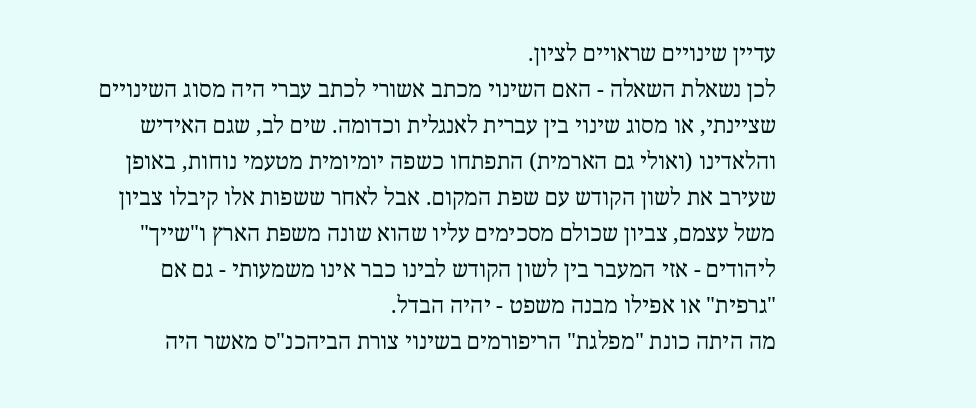עדיין שינויים שראויים לציון.
לכן נשאלת השאלה - האם השינוי מכתב אשורי לכתב עברי היה מסוג השינויים שציינתי, או מסוג שינוי בין עברית לאנגלית וכדומה. שים לב, שגם האידיש והלאדינו (ואולי גם הארמית) התפתחו כשפה יומיומית מטעמי נוחות, באופן שעירב את לשון הקודש עם שפת המקום. אבל לאחר ששפות אלו קיבלו צביון משל עצמם, צביון שכולם מסכימים עליו שהוא שונה משפת הארץ ו"שייך" ליהודים - אזי המעבר בין לשון הקודש לבינו כבר אינו משמעותי - גם אם "גרפית" או אפילו מבנה משפט - יהיה הבדל.
מה היתה כונת "מפלגת" הריפורמים בשינוי צורת הביהכנ"ס מאשר היה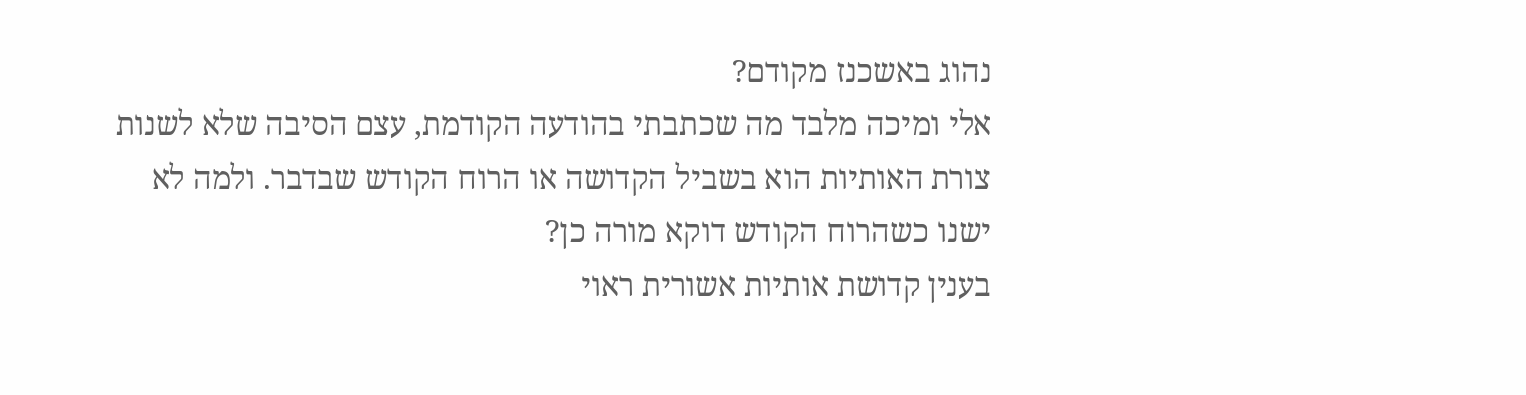נהוג באשכנז מקודם?
אלי ומיכה מלבד מה שכתבתי בהודעה הקודמת, עצם הסיבה שלא לשנות צורת האותיות הוא בשביל הקדושה או הרוח הקודש שבדבר. ולמה לא ישנו כשהרוח הקודש דוקא מורה כן?
בענין קדושת אותיות אשורית ראוי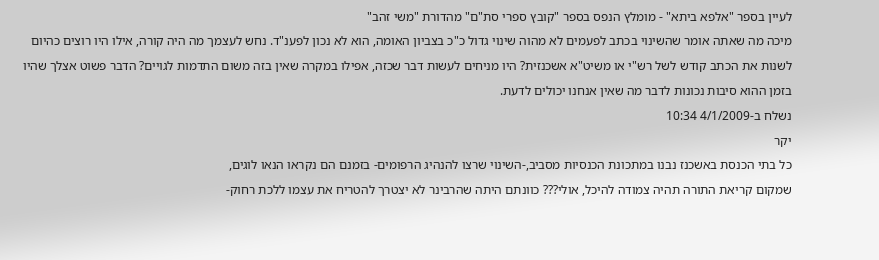לעיין בספר "אלפא ביתא" - מומלץ הנפס בספר "קובץ ספרי סת"ם" מהדורת "משי זהב"
מיכה מה שאתה אומר שהשינוי בכתב לפעמים לא מהוה שינוי גדול כ"כ בצביון האומה, הוא לא נכון לפענ"ד. נחש לעצמך מה היה קורה, אילו היו רוצים כהיום לשנות את הכתב קודש לשל רש"י או משיט"א אשכנזית? היו מניחים לעשות דבר שכזה, אפילו במקרה שאין בזה משום התדמות לגויים? הדבר פשוט אצלך שהיו בזמן ההוא סיבות נכונות לדבר מה שאין אנחנו יכולים לדעת.
נשלח ב-4/1/2009 10:34
יקר
כל בתי הכנסת באשכנז נבנו במתכונת הכנסיות מסביב,-השינוי שרצו להנהיג הרפומים- בזמנם הם נקראו הנאו לוגים,
שמקום קריאת התורה תהיה צמודה להיכל, אולי??? כוונתם היתה שהרבינר לא יצטרך להטריח את עצמו ללכת רחוק-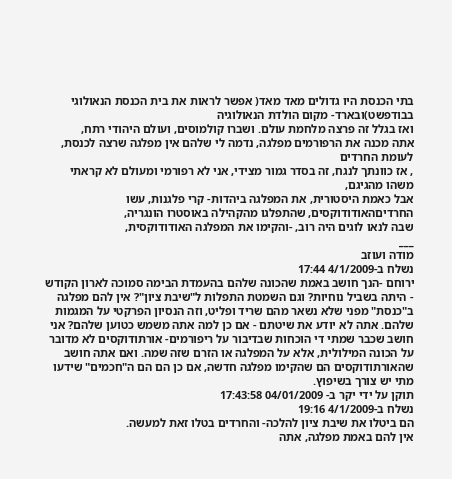בתי הכנסת היו גדולים מאד מאד( אפשר לראות את בית הכנסת הנאולוגי בבודפשט)ובארד- מקום הולדת הנאולוגיה
ואז בגלל זה פרצה מלחמת עולם. ושברו קולמוסים, ועולם היהודי רתח,
אתה מכנה את הרפורמים מפלגה, נדמה לי שלהם אין מפלגה שרצה לכנסת, לעומת החרדים
, אז כוונתך לנגח, זה בסדר גמור מצידי, אני לא רפורמי ומעולם לא קראתי משהו מהגיגם,
אבל כאמת היסטורית, את המפלגה ביהדות- קרי פלגנות, עשו החרדיםהאודודוקסים, שהתפלגו מהקהילה באוסטרו הונגריה,
שבה לנאו לוגים היה רוב, -והקימו את המפלגה האודודוקסית,
___
מודה ועוזב
נשלח ב-4/1/2009 17:44
ירוחם -הנך חושב באמת שהכונה שלהם בהעמדת הבימה סמוכה לארון הקודש - היתה בשביל נוחיות? וגם השמטת התפלות ל"שיבת ציון"? אין להם מפלגה ב"כנסת" מפני שלא נשאר מהם שריד ופליט, וזה הנסיון הפרקטי על המגמות שלהם. אתה לא יודע את שיטתם - אם כן למה אתה משמש כטוען שלהם? אני חושב שכבר שמתי די הוכחות שבדיבור על ריפורמים- אורתודוקסים לא מדובר על הכונה המילולית, אלא על המפלגה או הזרם שזה שמה. ואם אתה חושב שהאורתודוקסים הם שהקימו מפלגה חדשה, אם כן הם הם ה"חכמים" שידעו מתי יש צורך בשיפוץ.
תוקן על ידי יקר ב- 04/01/2009 17:43:58
נשלח ב-4/1/2009 19:16
הם ביטלו את שיבת ציון להלכה- והחרדים בטלו זאת למעשה.
אין להם באמת מפלגה, אתה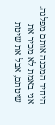היחיד המכנה אותם מפלגה.
אני באמת לא מכיר את שיטתם, אבל את שיטת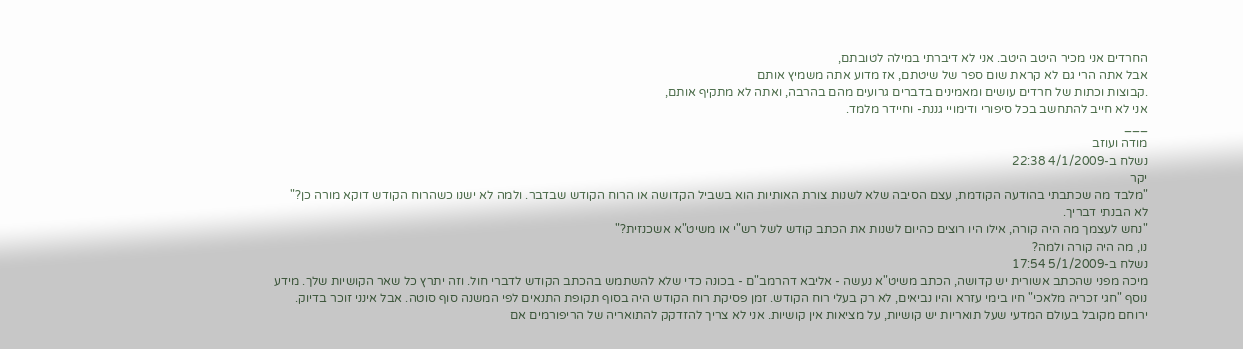החרדים אני מכיר היטב היטב. אני לא דיברתי במילה לטובתם,
אבל אתה הרי גם לא קראת שום ספר של שיטתם, אז מדוע אתה משמיץ אותם
.קבוצות וכתות של חרדים עושים ומאמינים בדברים גרועים מהם בהרבה, ואתה לא מתקיף אותם,
אני לא חייב להתחשב בכל סיפורי ודימויי גננת- וחיידר מלמד.
___
מודה ועוזב
נשלח ב-4/1/2009 22:38
יקר
"מלבד מה שכתבתי בהודעה הקודמת, עצם הסיבה שלא לשנות צורת האותיות הוא בשביל הקדושה או הרוח הקודש שבדבר. ולמה לא ישנו כשהרוח הקודש דוקא מורה כן?"
לא הבנתי דבריך.
"נחש לעצמך מה היה קורה, אילו היו רוצים כהיום לשנות את הכתב קודש לשל רש"י או משיט"א אשכנזית?"
נו, מה היה קורה ולמה?
נשלח ב-5/1/2009 17:54
מיכה מפני שהכתב אשורית יש קדושה, הכתב משיט"א נעשה - אליבא דהרמב"ם - בכונה כדי שלא להשתמש בהכתב הקודש לדברי חול. וזה יתרץ כל שאר הקושיות שלך. מידע נוסף "חגי זכריה מלאכי" חיו בימי עזרא והיו נביאים, לא רק בעלי רוח הקודש. זמן פסיקת רוח הקודש היה בסוף תקופת התנאים לפי המשנה סוף סוטה. אבל אינני זוכר בדיוק.
ירוחם מקובל בעולם המדעי שעל תואריות יש קושיות, על מציאות אין קושיות. אני לא צריך להזדקק להתואריה של הריפורמים אם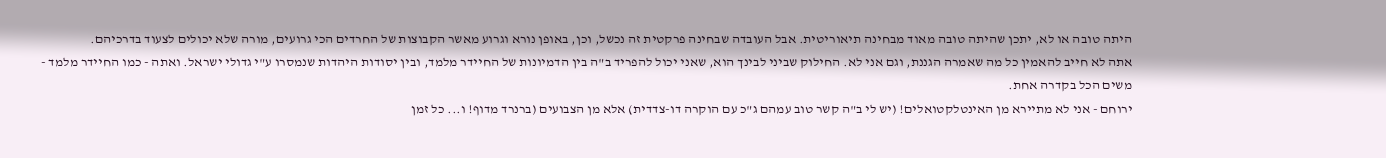היתה טובה או לא, יתכן שהיתה טובה מאוד מבחינה תיאוריטית. אבל העובדה שבחינה פרקטית זה נכשל, וכן, באופן נורא וגרוע מאשר הקבוצות של החרדים הכי גרועים, מורה שלא יכולים לצעוד בדרכיהם.
אתה לא חייב להאמין כל מה שאמרה הגננת, וגם אני לא. החילוק שביני לבינך הוא, שאני יכול להפריד ב"ה בין הדמיונות של החיידר מלמד, ובין יסודות היהדות שנמסרו ע"י גדולי ישראל. ואתה - כמו החיידר מלמד - משים הכל בקדרה אחת.
ירוחם - אני לא מתיירא מן האינטלקטואלים! (יש לי ב"ה קשר טוב עמהם ג"כ עם הוקרה דו-צדדית) אלא מן הצבועים (ברנרד מדוף! ו... כל זמן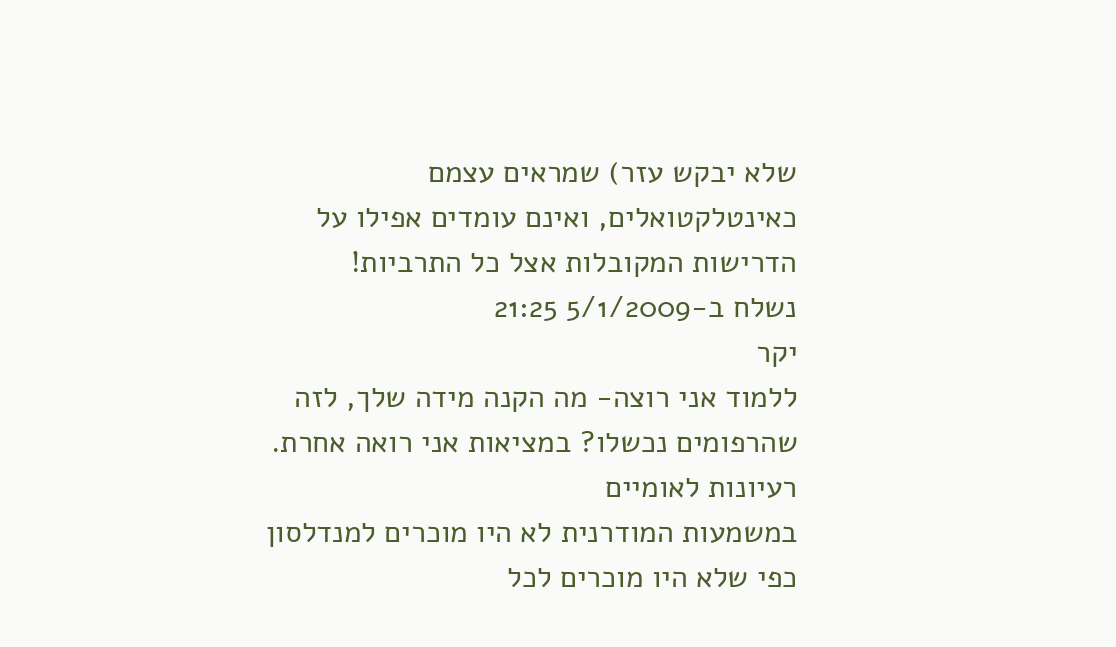שלא יבקש עזר) שמראים עצמם כאינטלקטואלים, ואינם עומדים אפילו על הדרישות המקובלות אצל כל התרביות!
נשלח ב-5/1/2009 21:25
יקר
ללמוד אני רוצה- מה הקנה מידה שלך, לזה שהרפומים נכשלו? במציאות אני רואה אחרת.
רעיונות לאומיים
במשמעות המודרנית לא היו מוכרים למנדלסון כפי שלא היו מוכרים לכל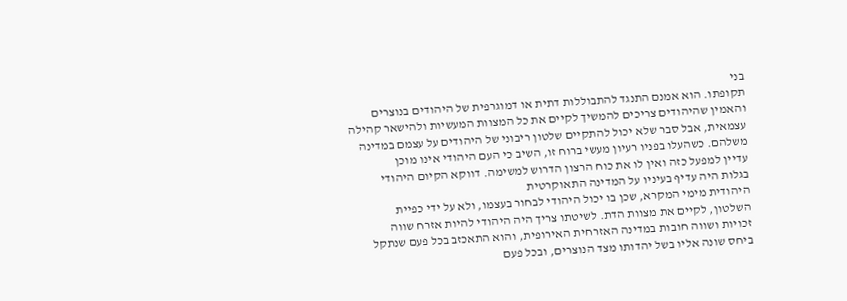בני
תקופתו. הוא אמנם התנגד להתבוללות דתית או דמוגרפית של היהודים בנוצרים
והאמין שהיהודים צריכים להמשיך לקיים את כל המצוות המעשיות ולהישאר קהילה
עצמאית, אבל סבר שלא יכול להתקיים שלטון ריבוני של היהודים על עצמם במדינה
משלהם. כשהעלו בפניו רעיון מעשי ברוח זו, השיב כי העם היהודי אינו מוכן
עדיין למפעל כזה ואין לו את כוח הרצון הדרוש למשימה. דווקא הקיום היהודי
בגלות היה עדיף בעיניו על המדינה התאוקרטית
היהודית מימי המקרא, שכן בו יכול היהודי לבחור בעצמו, ולא על ידי כפיית
השלטון, לקיים את מצוות הדת. לשיטתו צריך היה היהודי להיות אזרח שווה
זכויות ושווה חובות במדינה האזרחית האירופית, והוא התאכזב בכל פעם שנתקל
ביחס שונה אליו בשל יהדותו מצד הנוצרים, ובכל פעם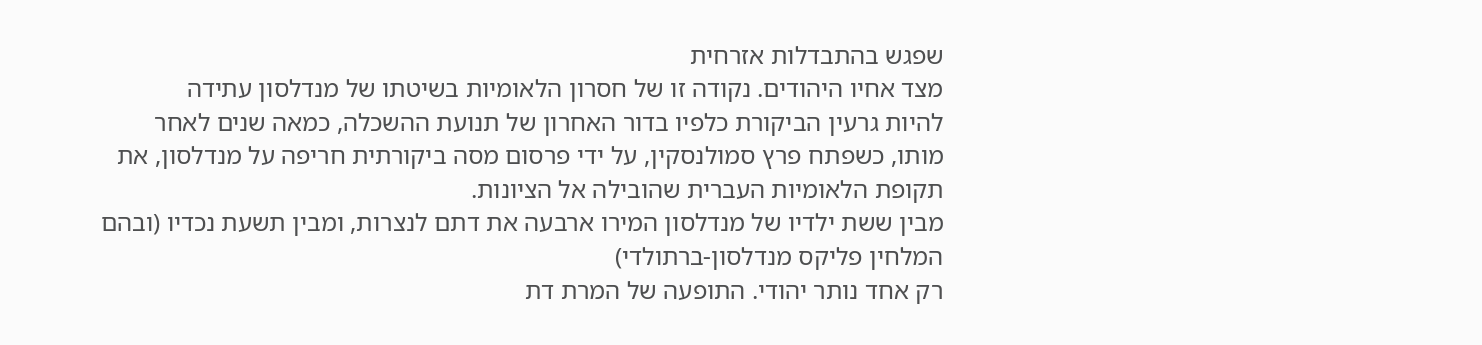שפגש בהתבדלות אזרחית
מצד אחיו היהודים. נקודה זו של חסרון הלאומיות בשיטתו של מנדלסון עתידה
להיות גרעין הביקורת כלפיו בדור האחרון של תנועת ההשכלה, כמאה שנים לאחר
מותו, כשפתח פרץ סמולנסקין, על ידי פרסום מסה ביקורתית חריפה על מנדלסון, את תקופת הלאומיות העברית שהובילה אל הציונות.
מבין ששת ילדיו של מנדלסון המירו ארבעה את דתם לנצרות, ומבין תשעת נכדיו (ובהם המלחין פליקס מנדלסון-ברתולדי)
רק אחד נותר יהודי. התופעה של המרת דת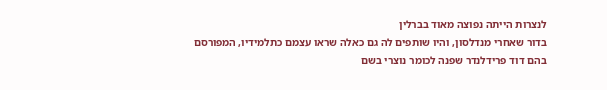לנצרות הייתה נפוצה מאוד בברלין
בדור שאחרי מנדלסון, והיו שותפים לה גם כאלה שראו עצמם כתלמידיו, המפורסם
בהם דוד פרידלנדר שפנה לכומר נוצרי בשם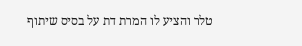טלר והציע לו המרת דת על בסיס שיתוף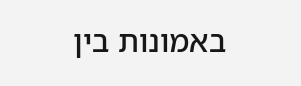באמונות בין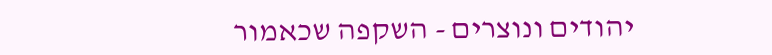יהודים ונוצרים - השקפה שכאמור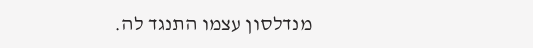מנדלסון עצמו התנגד לה.